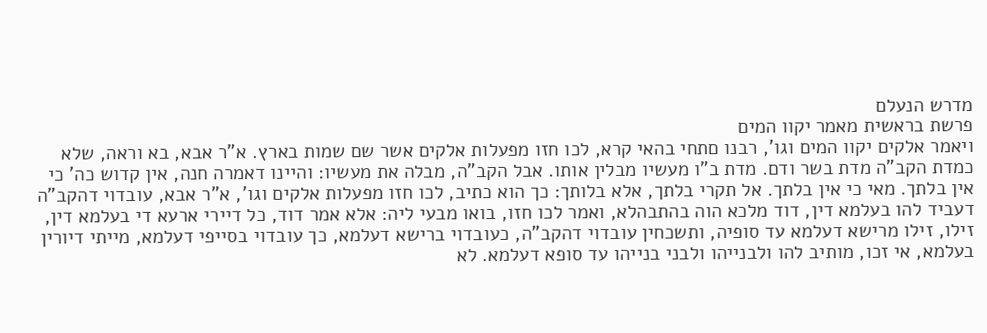מדרש הנעלם
פרשת בראשית מאמר יקוו המים
ויאמר אלקים יקוו המים וגו', רבנו םתחי בהאי קרא, לכו חזו מפעלות אלקים אשר שם שמות בארץ. א"ר אבא, בא וראה, שלא כמדת הקב"ה מדת בשר ודם. מדת ב"ו מעשיו מבלין אותו. אבל הקב"ה, מבלה את מעשיו: והיינו דאמרה חנה, אין קדוש כה' כי אין בלתך. מאי כי אין בלתך. אל תקרי בלתך, אלא בלותך: כך הוא כתיב, לכו חזו מפעלות אלקים וגו', א"ר אבא, עובדוי דהקב"ה דעביד להו בעלמא דין, דוד מלכא הוה בהתבהלא, ואמר לכו חזו, בואו מבעי ליה: אלא אמר דוד, כל דיירי ארעא די בעלמא דין, זילו, זילו מרישא דעלמא עד סופיה, ותשכחין עובדוי דהקב"ה, כעובדוי ברישא דעלמא, כך עובדוי בסייפי דעלמא, מייתי דיורין בעלמא, אי זכו, מותיב להו ולבנייהו ולבני בנייהו עד סופא דעלמא. לא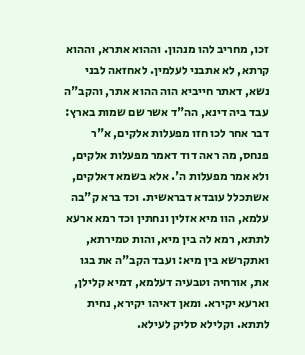זכו, מחריב להו מנהון. וההוא אתרא, וההוא קרתא, לא אתבני לעלמין. לאחזאה לבני נשא, דאתר חייביא הוה ההוא אתר, והקב"ה עבד ביה דינא, הה"ד אשר שם שמות בארץ: דבר אחר לכו חזו מפעלות אלקים, א"ר פנחס, מה ראה דוד דאמר מפעלות אלקים, ולא אמר מפעלות ה'. אלא בשמא דאלקים, אשתכלל עובדא דבראשית. וכד ברא ק"בה עלמא, הוו מיא אזלין ונחתין וכד רמא ארעא לתתא, רמא לה בין מיא, והות טמירתא, ואתקרשא בין מיא: ועבד הקב"ה את בגו את, אורחיה וטבעיה דעלמא, דמיא קלילן, וארעא יקירא. ומאן דאיהו יקירא, נחית לתתא. וקלילא סליק לעילא.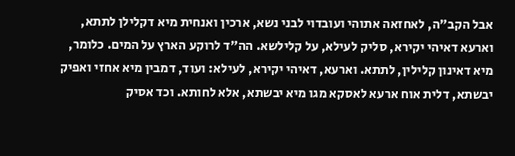אבל הקב"ה, לאחזאה אתוהי ועובדוי לבני נשא, ארכין ואנחית מיא דקלילן לתתא, וארעא דאיהי יקירא, סליק לעילא, על קלילשא. הה"ד לרוקע הארץ על המים. כלומר, מיא דאינון קלילין, לתתא. וארעא, דאיהי יקירא, לעילא: ועוד, דמבין מיא אחזי ואפיק יבשתא, דלית אוח ארעא לאסקא מגו מיא יבשתא, אלא לחותא. וכד אסיק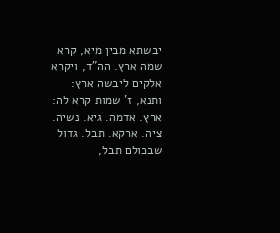יבשתא מבין מיא, קרא שמה ארץ. הה"ד, ויקרא אלקים ליבשה ארץ: ותנא, ז' שמות קרא לה: ארץ. אדמה. גיא. נשיה. ציה. ארקא. תבל. גדול שבכולם תבל,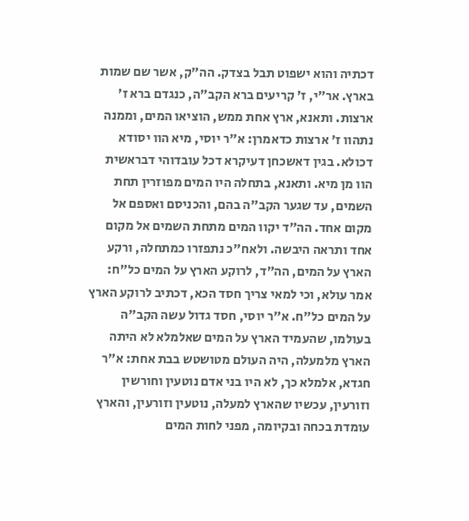דכתיה והוא ישפוט תבל בצדק. הה"ק, אשר שם שמות בארץ. אר"י, ז' קריעים ברא הקב"ה, כנגדם ברא ז' ארצות. ותאנא, ארץ אחת ממש, הוציאו המים, וממנה נתהוו ז' ארצות כדאמרן: א"ר יוסי, מיא הוו יסודא דכולא. בגין דאשכחן דעיקרא דכל עובדוהי דבראשית הוו מן מיא. ותאנא, בתחלה היו המים מפוזרין תחת השמים, עד שגער הקב"ה בהם, והכניסם ואספם אל מקום אחד. הה"ד יקוו המים מתחת השמים אל מקום אחד ותראה היבשה. ולאח"כ נתפזרו כמתחלה, ורקע הארץ על המים, הה"ד, לרוקע הארץ על המים כל"ח: אמר עולא, וכי למאי צריך חסד הכא, דכתיב לרוקע הארץ על המים כל"ח. א"ר יוסי, חסד גדול עשה הקב"ה בעולמו, שהעמיד הארץ על המים שאלמלא לא היתה הארץ מלמעלה, היה העולם מטושטש בבת אחת: א"ר חגדא, אלמלא כך, לא היו בני אדם נוטעין וחורשין וזורעין, עכשיו שהארץ למעלה, נוטעין וזורעין, והארץ עומדת בכחה ובקיומה, מפני לחות המים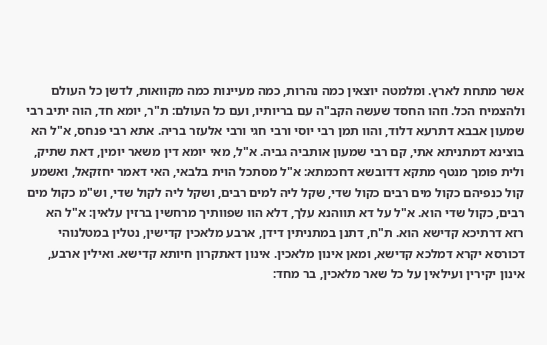אשר מתחת לארץ. ומלמטה יוצאין כמה נהרות, כמה מעיינות כמה מקוואות, לדשן כל העולם ולהצמיח הכל. וזהו החסד שעשה הקב"ה עם בריותיו, ועם כל העולם: ת"ר, יומא חד, הוה יתיב רבי שמעון אבבא דתרעא דלוד, והוו תמן רבי יוסי ורבי חגי ורבי אלעזר בריה. אתא רבי פנחס, א"ל הא בוצינא דמתניתא אתי, קם רבי שמעון אותביה גביה. א"ל, מאי יומא דין משאר יומין, דאת שתיק, ולית פומך מנטף מתקא דדובשא דחכמתא: א"ל מסתכל הוית בלבאי, האי דאמר יחזקאל, ואשמע קול כנפיהם כקול מים רבים כקול שדי, שקל ליה למים רבים, ושקל ליה לקול שדי, וש"מ כקול מים רבים, כקול שדי הוא. א"ל על דא תווהנא עלך, דלא הוו שפוותיך מרחשין ברזין עלאין: א"ל הא רזא דרתיכא קדישא הוא. ת"ח, דתנן במתניתין דידן, ארבע מלאכין קדישין, נטלין במטלנוהי דכורסא יקרא דמלכא קדישא, ומאן אינון מלאכין. אינון דאתקרון חיותא קדישא. ואילין ארבע, אינון יקירין ועילאין על כל שאר מלאכין, בר מחד: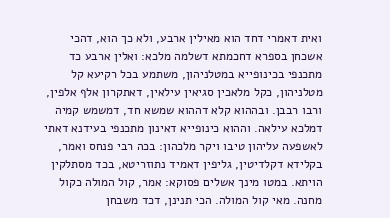ואית דאמרי דחד הוא מאילין ארבע, ולא כך הוא, דהכי אשכחן בספרא דחכמתא דשלמה מלכא: ואלין ארבע כד מתכנפי בכינופייא במטלניהון, משתמע בכל רקיעא קל מטלניהון, כקל מלאכין סגיאין עילאין, דאתקרון אלף אלפין, ורבו רבבן. ובההוא קלא דההוא שמשא חד, דמשמש קמיה דמלכא עילאה. וההוא כינופייא דאינון מתכנפי בעידנא דאתי לאשפעה עליהון טיבו ויקר מלכהון: בכה רבי פנחס ואמר, בקלידא דקלדיטין, גליפין דאמיד נתוזריטא, בכד מסתלקין הויתא. במטו מינך אשלים פסוקא: אמר, קול המולה כקול מחנה. מאי קול המולה. הכי תנינן, דכד משבחן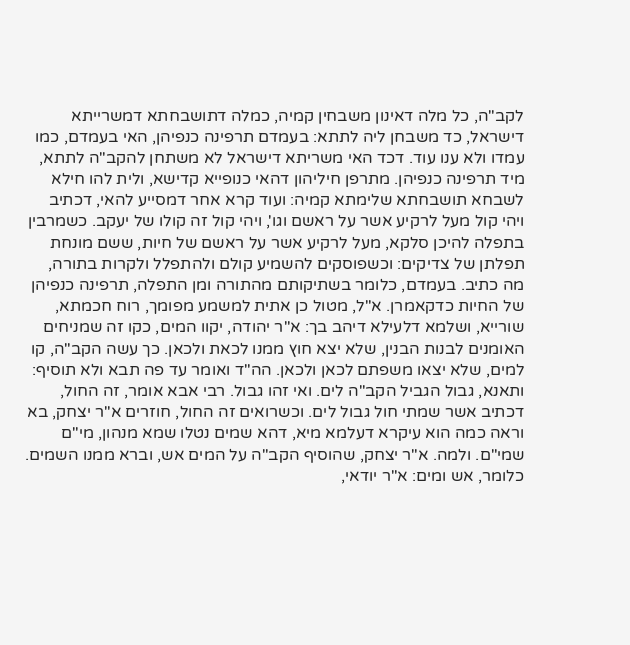לקב"ה, כל מלה דאינון משבחין קמיה, כמלה דתושבחתא דמשרייתא דישראל, כד משבחן ליה לתתא: בעמדם תרפינה כנפיהן, האי בעמדם, כמו עמדו ולא ענו עוד. דכד האי משריתא דישראל לא משתחן להקב"ה לתתא, מיד תרפינה כנפיהן. מתרפן חיליהון דהאי כנופייא קדישא, ולית להו חילא לשבחא תושבחתא שלימתא קמיה: ועוד קרא אחר דמסייע להאי, דכתיב ויהי קול מעל לרקיע אשר על ראשם וגו', ויהי קול זה קולו של יעקב. כשמרבין בתפלה להיכן סלקא, מעל לרקיע אשר על ראשם של חיות, ששם מונחת תפלתן של צדיקים: וכשפוסקים להשמיע קולם ולהתפלל ולקרות בתורה, מה כתיב. בעמדם, כלומר בשתיקותם מהתורה ומן התפלה, תרפינה כנפיהן של החיות כדקאמרן. א"ל, מטול כן אתית למשמע מפומך, רוח חכמתא, שורייא, ושלמא דלעילא דיהב בך: א"ר יהודה, יקוו המים, כקו זה שמניחים האומנים לבנות הבנין, שלא יצא חוץ ממנו לכאת ולכאן. כך עשה הקב"ה, קו למים, שלא יצאו משפתם לכאן ולכאן. הה"ד ואומר עד פה תבא ולא תוסיף: ותאנא, גבול הגביל הקב"ה לים. ואי זהו גבול. רבי אבא אומר, זה החול, דכתיב אשר שמתי חול גבול לים. וכשרואים זה החול, חוזרים א"ר יצחק, בא וראה כמה הוא עיקרא דעלמא מיא, דהא שמים נטלו שמא מנהון, מי"ם שמי"ם. ולמה. א"ר יצחק, שהוסיף הקב"ה על המים אש, וברא ממנו השמים. כלומר, אש ומים: א"ר יודאי,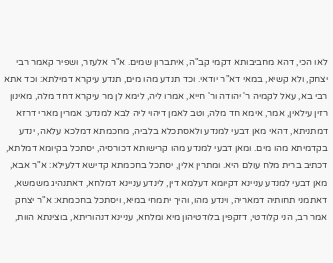לאו הכי, דהא מחביבותא דקמי קב"ה, איתברון שמים. א"ר אלעזר, ושפיר קאמר רבי יצחק, ולא קשיא, במאי דא"ר יודאי. וכד תנדע מהו מים, תנדע עיקרא דמילתא: וכד אתא רבי בא, עאל לקמיה ר' יהודה ור' חייא, אמרו ליה, לימא לן מר עיקרא דחד מלה, מאינון רזין עילאין, אמר, אימא חד מלה, וטב לאמן דיהוי ליה לבא למנדע: אמרין מארי דרזא דמתניתא, דהאי מאן דבעי למנדע ולאסתכלא בלביה, מחכמתא דמלכא עלאה, ינדע בקדמיתא מהו מים. ומאן דבעי למנדע מהו קרישותא דכורסיה, יסתכל בקיומא דמלתא, דכתיב ברית מלח עולם היא. ומתרין אלין, יסתכל בחכמתא קדישא דלעילא: א"ר אבא, מאן דבעי למנדע עניינא דקיומא דעלמא דין, לינדע עניינא דמלחא, דאתנהיג משמשא, דאתמני תחותיה דמאריה, וינדע מהו, והיך יתמחי במיא, ויסתכל בחכמתא: א"ר יצחק אמר רב, הני קלודטי, דזקפין בלודטיהון מיא ומלחא, עניינא דנהוריתא, בוצינתא הוות,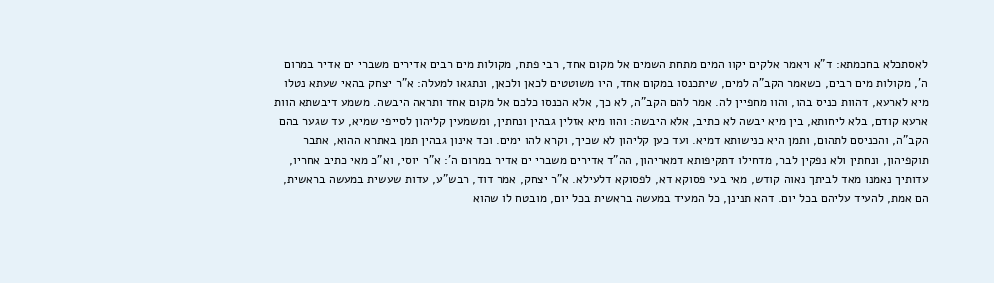לאסתכלא בחכמתא: ד"א ויאמר אלקים יקוו המים מתחת השמים אל מקום אחד, רבי פתח, מקולות מים רבים אדירים משברי ים אדיר במרום ה', מקולות מים רבים, כשאמר הקב"ה למים, שיתכנסו במקום אחד, היו משוטטים לכאן ולכאן, ונתגאו למעלה: א"ר יצחק בהאי שעתא נטלו מיא לארעא, דהוות כניס בהו, והוו מחפיין לה. אמר להם הקב"ה, לא כך, אלא הכנסו כלכם אל מקום אחד ותראה היבשה. משמע דיבשתא הוות ארעא קודם, בלא ליחותא, בין מיא יבשה לא כתיב, אלא היבשה: והוו מיא אזלין גבהין ונחתין, ומשמעין קליהון לסייפי שמיא, עד שגער בהם הקב"ה, והכניסם לתהום, ותמן היא כנישותא דמיא. ועד כען קליהון לא שכיך, וקרא להו ימים. וכד אינון גבהין תמן באתרא ההוא, אתבר תוקפיהון, ונחתין ולא נפקין לבר, מדחילו דתקיפותא דמאריהון, הה"ד אדירים משברי ים אדיר במרום ה': א"ר יוסי, וא"כ מאי כתיב אחריו, עדותיך נאמנו מאד לביתך נאוה קודש, מאי בעי פסוקא דא, לפסוקא דלעילא. א"ר יצחק, אמר דוד, רבש"ע, עדות שעשית במעשה בראשית, הם אמת, להעיד עליהם בכל יום. דהא תנינן, כל המעיד במעשה בראשית בכל יום, מובטח לו שהוא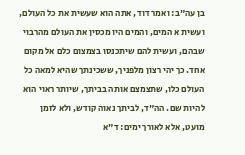בן עה"ב: ואמר דוד, אתה הוא שעשית את כל העולם, ועשית א המים, והמים היו מכסין את העולם מהרבוי שבהם, ועשית להם שיתכנסו בצמצום כלם אל מקום אחד. כך יהי רצון מלפניך, ששכינתך שהיא למאה כל העולם כלו, שתצמצם אותה בביתך, שיותר ראוי הוא להיות שם. הה"ד, לביתך נאוה קודש, ולא לזמן מועט, אלא לאורך ימים: ד"א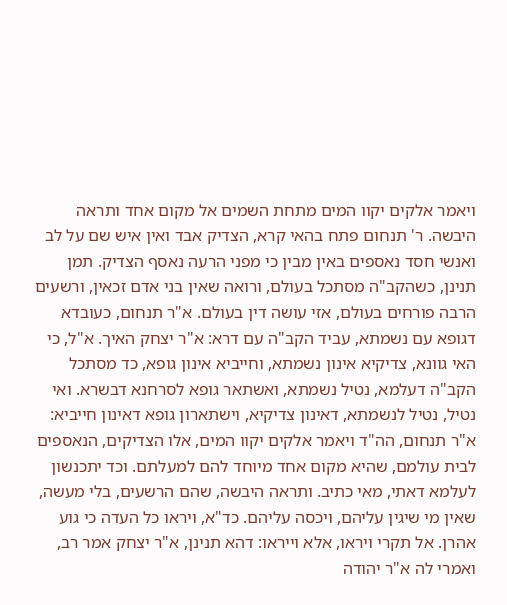ויאמר אלקים יקוו המים מתחת השמים אל מקום אחד ותראה היבשה. ר' תנחום פתח בהאי קרא, הצדיק אבד ואין איש שם על לב ואנשי חסד נאספים באין מבין כי מפני הרעה נאסף הצדיק. תמן תנינן, כשהקב"ה מסתכל בעולם, ורואה שאין בני אדם זכאין, ורשעים הרבה פורחים בעולם, אזי עושה דין בעולם. א"ר תנחום, כעובדא דגופא עם נשמתא, עביד הקב"ה עם דרא: א"ר יצחק האיך. א"ל, כי האי גוונא, צדיקיא אינון נשמתא, וחייביא אינון גופא, כד מסתכל הקב"ה דעלמא, נטיל נשמתא, ואשתאר גופא לסרחנא דבשרא. ואי נטיל, נטיל לנשמתא, דאינון צדיקיא, וישתארון גופא דאינון חייביא: א"ר תנחום, הה"ד ויאמר אלקים יקוו המים, אלו הצדיקים, הנאספים לבית עולמם, שהיא מקום אחד מיוחד להם למעלתם. וכד יתכנשון לעלמא דאתי, מאי כתיב. ותראה היבשה, שהם הרשעים, בלי מעשה, שאין מי שיגין עליהם, ויכסה עליהם. כד"א, ויראו כל העדה כי גוע אהרן. אל תקרי ויראו, אלא וייראו: דהא תנינן, א"ר יצחק אמר רב, ואמרי לה א"ר יהודה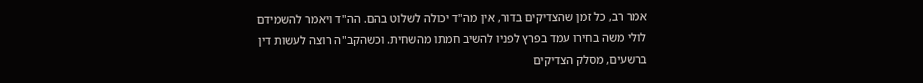אמר רב, כל זמן שהצדיקים בדור, אין מה"ד יכולה לשלוט בהם. הה"ד ויאמר להשמידם לולי משה בחירו עמד בפרץ לפניו להשיב חמתו מהשחית. וכשהקב"ה רוצה לעשות דין ברשעים, מסלק הצדיקים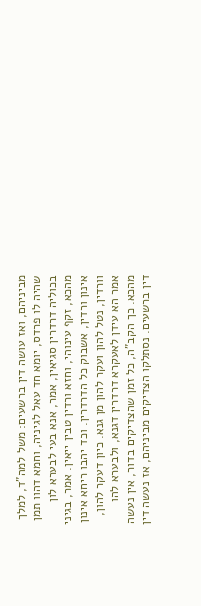מביניהם, ואז עושה דין ברשעים: משל למה"ד, למלך שהיה לו פרדס, יומא חד עאל לגיניה, וחמא דהוו תמן בכוליה דרדרין סגיאין, אמר, אנא בעי לבערא לון מהכא, זקף עינוהי, וחזא ורדין טבין ייאין. אמר, בגיני אינון ורדין, אשבוק כל הדרדרין. וכד יהבו ריחא אינון וורדין, נטל להון ועקר להון מן גנא. כיון דעקר להון, אמר הא עידן לאעקרא דרדרין דגנא, ולבערא להו מהכא. כך הקב"ה, כל זמן שהצדיקים בדור, אין נעשה דין ברשעים. נסתלקו הצדיקים מביניהם, אז נעשה דין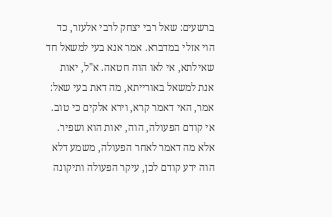ברשעים: שאל רבי יצחק לרבי אלעזר, כד הוי אזלי במדברא. אמר אנא בעי למשאל חד שאילתא, אי לאו הוה חטאה. א"ל, יאות אנת למשאל באורייתא, מה דאת בעי שאל: אמר, האי דאמר קרא, וירא אלקים כי טוב. אי קודם הפעולה, הוה, יאות הוא ושפיר. אלא מה דאמר לאחר הפעולה, משמע דלא הוה ידע קודם לכן, עיקר הפעולה ותיקונה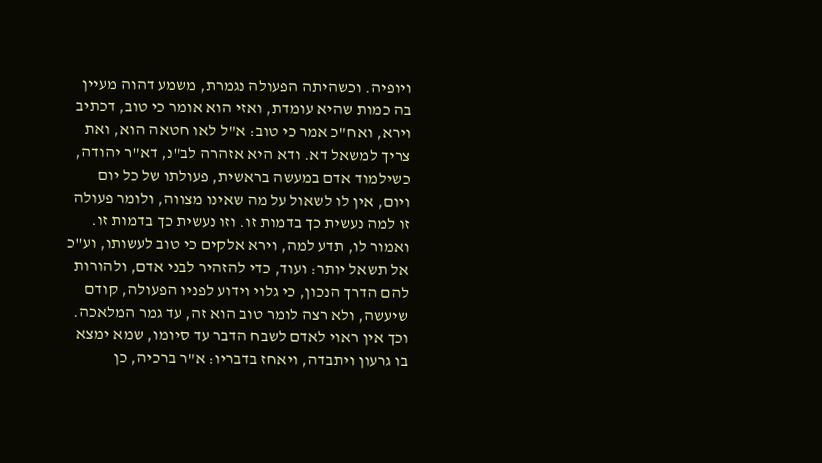ויופיה. וכשהיתה הפעולה נגמרת, משמע דהוה מעיין בה כמות שהיא עומדת, ואזי הוא אומר כי טוב, דכתיב וירא, ואח"כ אמר כי טוב: א"ל לאו חטאה הוא, ואת צריך למשאל דא. ודא היא אזהרה לב"נ, דא"ר יהודה, כשילמוד אדם במעשה בראשית, פעולתו של כל יום ויום, אין לו לשאול על מה שאינו מצווה, ולומר פעולה זו למה נעשית כך בדמות זו. וזו נעשית כך בדמות זו. ואמור לו, תדע למה, וירא אלקים כי טוב לעשותו, וע"כ אל תשאל יותר: ועוד, כדי להזהיר לבני אדם, ולהורות להם הדרך הנכון, כי גלוי וידוע לפניו הפעולה, קודם שיעשה, ולא רצה לומר טוב הוא זה, עד גמר המלאכה. וכך אין ראוי לאדם לשבח הדבר עד סיומו, שמא ימצא בו גרעון ויתבדה, ויאחז בדבריו: א"ר ברכיה, כן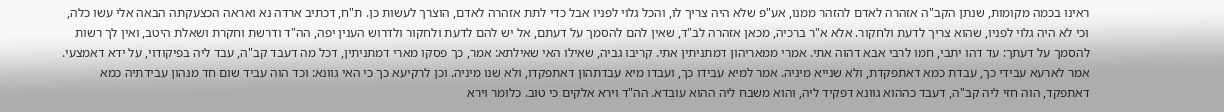ראינו בכמה מקומות, שנתן הקב"ה אזהרה לאדם להזהר ממנו, אע"פ שלא היה צריך לו, והכל גלוי לפניו אבל כדי לתת אזהרה לאדם, הוצרך לעשות כן. ת"ח, דכתיב ארדה נא ואראה הכצעקתה הבאה אלי עשו כלה, וכי לא היה גלוי לפניו, שהוא צריך לדעת ולחקור. אלא א"ר ברכיה, מכאן אזהרה לב"ד, שאין להם להסמך על דעתם, אל יש להם לדעת ולחקור ולדרוש הענין יפה, הה"ד ודרשת וחקרת ושאלת היטב, ואין לך רשות להסמך על דעתך: עד דהו יתבי, חמו לרבי אבא דהוה אתי. אמרי ממאריהון דמתניתין אתי. קריבו גביה, שאילו האי שאילתא: אמר, כך פסקו מארי דמתניתין, דכל מה דעבד קב"ה, עבד ליה בפיקודוי, על ידא דאמצעי. אמר לארעא עבידי כך, עבדת כמא דאתפקדת, ולא שנייא מיניה. אמר למיא עבידו כך, ועבדו מיא עבדתהון דאתפקדו, ולא שנו מיניה. וכן לרקיעא כך כי האי גוונא: וכד הוה עביד שום חד מנהון עבידתיה כמא דאתפקד, הוה חזי ליה קב"ה, דעבד כההוא גוונא דפקיד ליה, והוא משבח ליה ההוא עובדא. הה"ד וירא אלקים כי טוב. כלומר וירא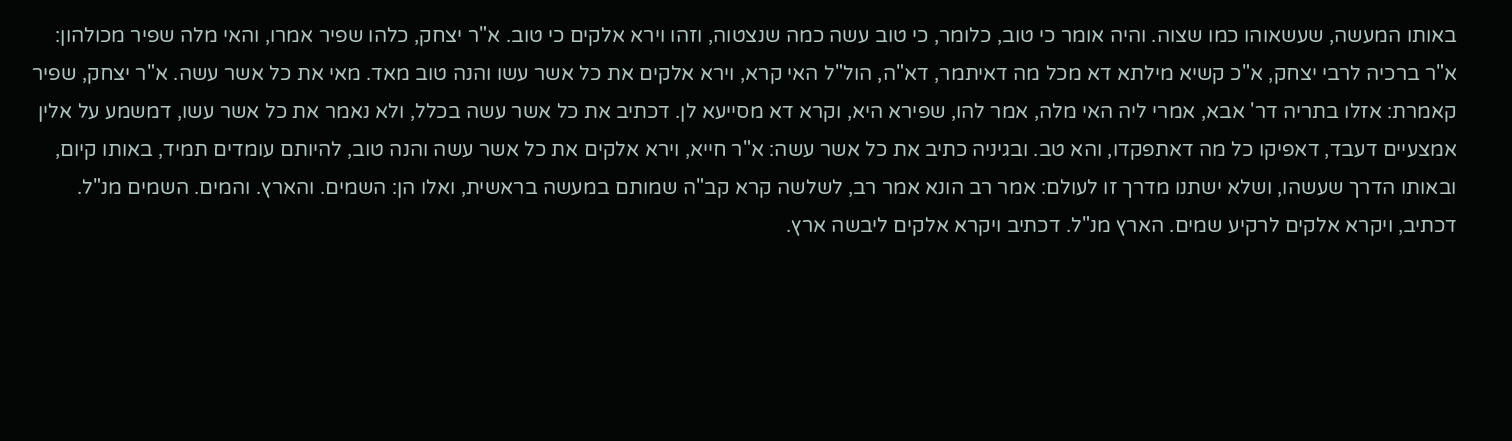באותו המעשה, שעשאוהו כמו שצוה. והיה אומר כי טוב, כלומר, כי טוב עשה כמה שנצטוה, וזהו וירא אלקים כי טוב. א"ר יצחק, כלהו שפיר אמרו, והאי מלה שפיר מכולהון: א"ר ברכיה לרבי יצחק, א"כ קשיא מילתא דא מכל מה דאיתמר, דא"ה, הול"ל האי קרא, וירא אלקים את כל אשר עשו והנה טוב מאד. מאי את כל אשר עשה. א"ר יצחק, שפיר קאמרת: אזלו בתריה דר' אבא, אמרי ליה האי מלה, אמר להו, שפירא היא, וקרא דא מסייעא לן. דכתיב את כל אשר עשה בכלל, ולא נאמר את כל אשר עשו, דמשמע על אלין אמצעיים דעבד, דאפיקו כל מה דאתפקדו, והא טב. ובגיניה כתיב את כל אשר עשה: א"ר חייא, וירא אלקים את כל אשר עשה והנה טוב, להיותם עומדים תמיד, באותו קיום, ובאותו הדרך שעשהו, ושלא ישתנו מדרך זו לעולם: אמר רב הונא אמר רב, לשלשה קרא קב"ה שמותם במעשה בראשית, ואלו הן: השמים. והארץ. והמים. השמים מנ"ל. דכתיב, ויקרא אלקים לרקיע שמים. הארץ מנ"ל. דכתיב ויקרא אלקים ליבשה ארץ.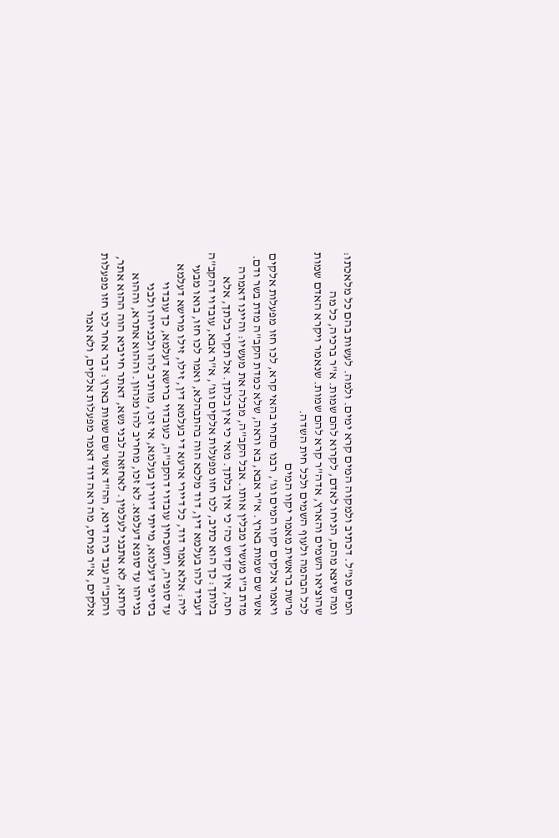המים מנ"ל. דכתיב ולמקוה המים קרא ימים. ולמה. לעשות בהם כל מלאכתו: ומה שיצא מהם, הניחו לאדם, לקרוא להם שמות. א"ר ברכיה, כל מה שהוציאו השמים והארץ, אדה"ר קרא להם שמות. שנאמר ויקרא האדם שמות לכל הבהמה ולעוף השמים ולכל חית השדה.
פרשת בראשית מאמר יקוו המים
ויאמר אלקים יקוו המים וגו', רבנו םתחי בהאי קרא, לכו חזו מפעלות אלקים אשר שם שמות בארץ. א"ר אבא, בא וראה, שלא כמדת הקב"ה מדת בשר ודם. מדת ב"ו מעשיו מבלין אותו. אבל הקב"ה, מבלה את מעשיו: והיינו דאמרה חנה, אין קדוש כה' כי אין בלתך. מאי כי אין בלתך. אל תקרי בלתך, אלא בלותך: כך הוא כתיב, לכו חזו מפעלות אלקים וגו', א"ר אבא, עובדוי דהקב"ה דעביד להו בעלמא דין, דוד מלכא הוה בהתבהלא, ואמר לכו חזו, בואו מבעי ליה: אלא אמר דוד, כל דיירי ארעא די בעלמא דין, זילו, זילו מרישא דעלמא עד סופיה, ותשכחין עובדוי דהקב"ה, כעובדוי ברישא דעלמא, כך עובדוי בסייפי דעלמא, מייתי דיורין בעלמא, אי זכו, מותיב להו ולבנייהו ולבני בנייהו עד סופא דעלמא. לא זכו, מחריב להו מנהון. וההוא אתרא, וההוא קרתא, לא אתבני לעלמין. לאחזאה לבני נשא, דאתר חייביא הוה ההוא אתר, והקב"ה עבד ביה דינא, הה"ד אשר שם שמות בארץ: דבר אחר לכו חזו מפעלות אלקים, א"ר פנחס, מה ראה דוד דאמר מפעלות אלקים, ולא אמר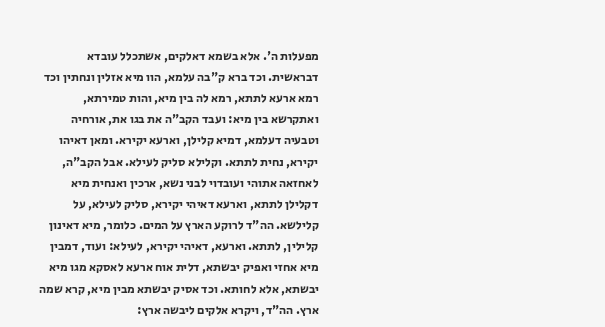מפעלות ה'. אלא בשמא דאלקים, אשתכלל עובדא דבראשית. וכד ברא ק"בה עלמא, הוו מיא אזלין ונחתין וכד רמא ארעא לתתא, רמא לה בין מיא, והות טמירתא, ואתקרשא בין מיא: ועבד הקב"ה את בגו את, אורחיה וטבעיה דעלמא, דמיא קלילן, וארעא יקירא. ומאן דאיהו יקירא, נחית לתתא. וקלילא סליק לעילא. אבל הקב"ה, לאחזאה אתוהי ועובדוי לבני נשא, ארכין ואנחית מיא דקלילן לתתא, וארעא דאיהי יקירא, סליק לעילא, על קלילשא. הה"ד לרוקע הארץ על המים. כלומר, מיא דאינון קלילין, לתתא. וארעא, דאיהי יקירא, לעילא: ועוד, דמבין מיא אחזי ואפיק יבשתא, דלית אוח ארעא לאסקא מגו מיא יבשתא, אלא לחותא. וכד אסיק יבשתא מבין מיא, קרא שמה ארץ. הה"ד, ויקרא אלקים ליבשה ארץ: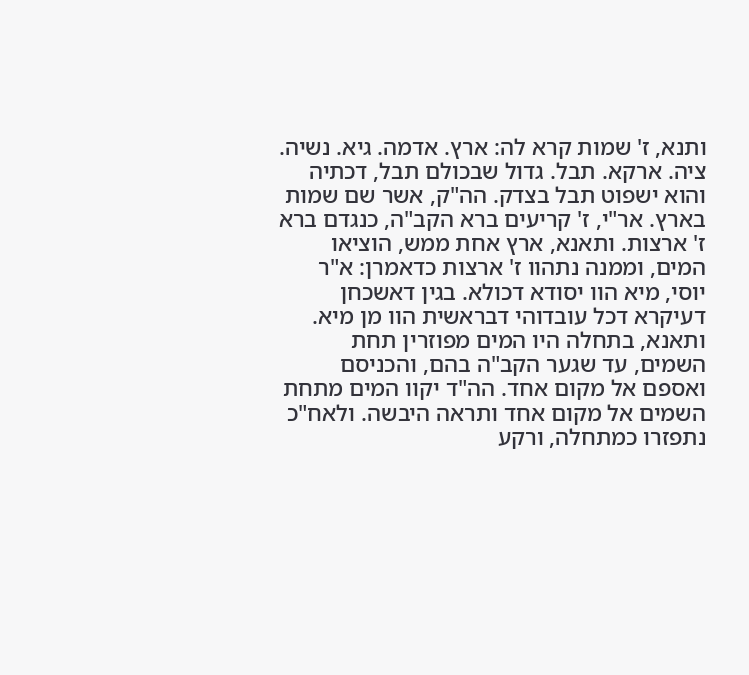ותנא, ז' שמות קרא לה: ארץ. אדמה. גיא. נשיה. ציה. ארקא. תבל. גדול שבכולם תבל, דכתיה והוא ישפוט תבל בצדק. הה"ק, אשר שם שמות בארץ. אר"י, ז' קריעים ברא הקב"ה, כנגדם ברא ז' ארצות. ותאנא, ארץ אחת ממש, הוציאו המים, וממנה נתהוו ז' ארצות כדאמרן: א"ר יוסי, מיא הוו יסודא דכולא. בגין דאשכחן דעיקרא דכל עובדוהי דבראשית הוו מן מיא. ותאנא, בתחלה היו המים מפוזרין תחת השמים, עד שגער הקב"ה בהם, והכניסם ואספם אל מקום אחד. הה"ד יקוו המים מתחת השמים אל מקום אחד ותראה היבשה. ולאח"כ נתפזרו כמתחלה, ורקע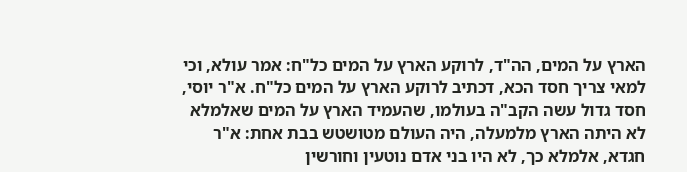הארץ על המים, הה"ד, לרוקע הארץ על המים כל"ח: אמר עולא, וכי למאי צריך חסד הכא, דכתיב לרוקע הארץ על המים כל"ח. א"ר יוסי, חסד גדול עשה הקב"ה בעולמו, שהעמיד הארץ על המים שאלמלא לא היתה הארץ מלמעלה, היה העולם מטושטש בבת אחת: א"ר חגדא, אלמלא כך, לא היו בני אדם נוטעין וחורשין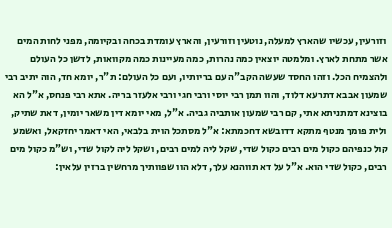וזורעין, עכשיו שהארץ למעלה, נוטעין וזורעין, והארץ עומדת בכחה ובקיומה, מפני לחות המים אשר מתחת לארץ. ומלמטה יוצאין כמה נהרות, כמה מעיינות כמה מקוואות, לדשן כל העולם ולהצמיח הכל. וזהו החסד שעשה הקב"ה עם בריותיו, ועם כל העולם: ת"ר, יומא חד, הוה יתיב רבי שמעון אבבא דתרעא דלוד, והוו תמן רבי יוסי ורבי חגי ורבי אלעזר בריה. אתא רבי פנחס, א"ל הא בוצינא דמתניתא אתי, קם רבי שמעון אותביה גביה. א"ל, מאי יומא דין משאר יומין, דאת שתיק, ולית פומך מנטף מתקא דדובשא דחכמתא: א"ל מסתכל הוית בלבאי, האי דאמר יחזקאל, ואשמע קול כנפיהם כקול מים רבים כקול שדי, שקל ליה למים רבים, ושקל ליה לקול שדי, וש"מ כקול מים רבים, כקול שדי הוא. א"ל על דא תווהנא עלך, דלא הוו שפוותיך מרחשין ברזין עלאין: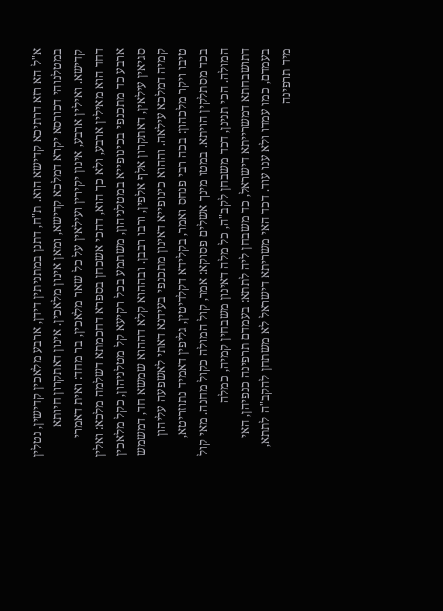א"ל הא רזא דרתיכא קדישא הוא. ת"ח, דתנן במתניתין דידן, ארבע מלאכין קדישין, נטלין במטלנוהי דכורסא יקרא דמלכא קדישא, ומאן אינון מלאכין. אינון דאתקרון חיותא קדישא. ואילין ארבע, אינון יקירין ועילאין על כל שאר מלאכין, בר מחד: ואית דאמרי דחד הוא מאילין ארבע, ולא כך הוא, דהכי אשכחן בספרא דחכמתא דשלמה מלכא: ואלין ארבע כד מתכנפי בכינופייא במטלניהון, משתמע בכל רקיעא קל מטלניהון, כקל מלאכין סגיאין עילאין, דאתקרון אלף אלפין, ורבו רבבן. ובההוא קלא דההוא שמשא חד, דמשמש קמיה דמלכא עילאה. וההוא כינופייא דאינון מתכנפי בעידנא דאתי לאשפעה עליהון טיבו ויקר מלכהון: בכה רבי פנחס ואמר, בקלידא דקלדיטין, גליפין דאמיד נתוזריטא, בכד מסתלקין הויתא. במטו מינך אשלים פסוקא: אמר, קול המולה כקול מחנה. מאי קול המולה. הכי תנינן, דכד משבחן לקב"ה, כל מלה דאינון משבחין קמיה, כמלה דתושבחתא דמשרייתא דישראל, כד משבחן ליה לתתא: בעמדם תרפינה כנפיהן, האי בעמדם, כמו עמדו ולא ענו עוד. דכד האי משריתא דישראל לא משתחן להקב"ה לתתא, מיד תרפינה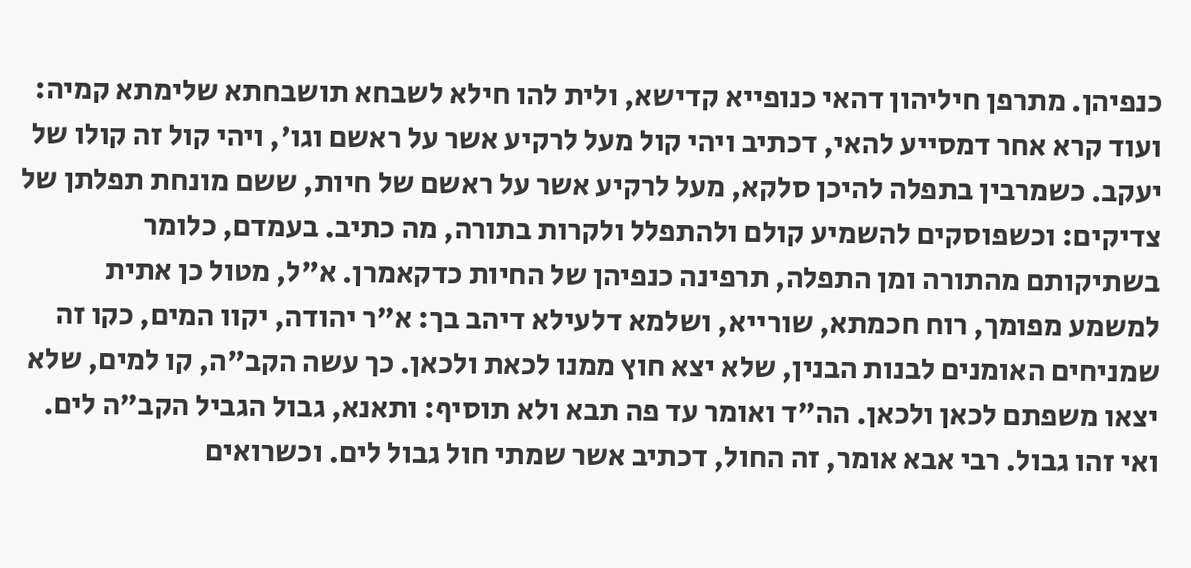כנפיהן. מתרפן חיליהון דהאי כנופייא קדישא, ולית להו חילא לשבחא תושבחתא שלימתא קמיה: ועוד קרא אחר דמסייע להאי, דכתיב ויהי קול מעל לרקיע אשר על ראשם וגו', ויהי קול זה קולו של יעקב. כשמרבין בתפלה להיכן סלקא, מעל לרקיע אשר על ראשם של חיות, ששם מונחת תפלתן של צדיקים: וכשפוסקים להשמיע קולם ולהתפלל ולקרות בתורה, מה כתיב. בעמדם, כלומר בשתיקותם מהתורה ומן התפלה, תרפינה כנפיהן של החיות כדקאמרן. א"ל, מטול כן אתית למשמע מפומך, רוח חכמתא, שורייא, ושלמא דלעילא דיהב בך: א"ר יהודה, יקוו המים, כקו זה שמניחים האומנים לבנות הבנין, שלא יצא חוץ ממנו לכאת ולכאן. כך עשה הקב"ה, קו למים, שלא יצאו משפתם לכאן ולכאן. הה"ד ואומר עד פה תבא ולא תוסיף: ותאנא, גבול הגביל הקב"ה לים. ואי זהו גבול. רבי אבא אומר, זה החול, דכתיב אשר שמתי חול גבול לים. וכשרואים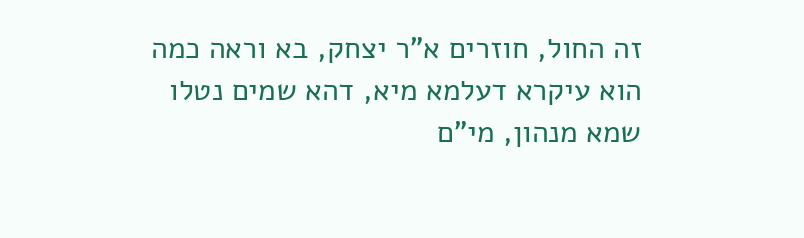זה החול, חוזרים א"ר יצחק, בא וראה כמה הוא עיקרא דעלמא מיא, דהא שמים נטלו שמא מנהון, מי"ם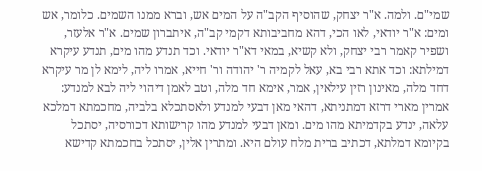שמי"ם. ולמה. א"ר יצחק, שהוסיף הקב"ה על המים אש, וברא ממנו השמים. כלומר, אש ומים: א"ר יודאי, לאו הכי, דהא מחביבותא דקמי קב"ה, איתברון שמים. א"ר אלעזר, ושפיר קאמר רבי יצחק, ולא קשיא, במאי דא"ר יודאי. וכד תנדע מהו מים, תנדע עיקרא דמילתא: וכד אתא רבי בא, עאל לקמיה ר' יהודה ור' חייא, אמרו ליה, לימא לן מר עיקרא דחד מלה, מאינון רזין עילאין, אמר, אימא חד מלה, וטב לאמן דיהוי ליה לבא למנדע: אמרין מארי דרזא דמתניתא, דהאי מאן דבעי למנדע ולאסתכלא בלביה, מחכמתא דמלכא עלאה, ינדע בקדמיתא מהו מים. ומאן דבעי למנדע מהו קרישותא דכורסיה, יסתכל בקיומא דמלתא, דכתיב ברית מלח עולם היא. ומתרין אלין, יסתכל בחכמתא קדישא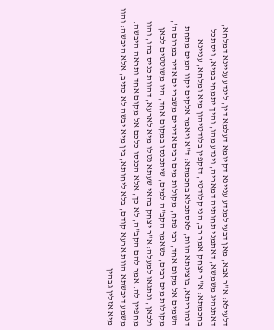דלעילא: א"ר אבא, מאן דבעי למנדע עניינא דקיומא דעלמא דין, לינדע עניינא דמלחא, דאתנהיג משמשא, דאתמני תחותיה דמאריה, וינדע מהו, והיך יתמחי במיא, ויסתכל בחכמתא: א"ר יצחק אמר רב, הני קלודטי, דזקפין בלודטיהון מיא ומלחא, עניינא דנהוריתא, בוצינתא הוות, לאסתכלא בחכמתא: ד"א ויאמר אלקים יקוו המים מתחת השמים אל מקום אחד, רבי פתח, מקולות מים רבים אדירים משברי ים אדיר במרום ה', מקולות מים רבים, כשאמר הקב"ה למים, שיתכנסו במקום אחד, היו משוטטים לכאן ולכאן, ונתגאו למעלה: א"ר יצחק בהאי שעתא נטלו מיא לארעא, דהוות כניס בהו, והוו מחפיין לה. אמר להם הקב"ה, לא כך, אלא הכנסו כלכם אל מקום אחד ותראה היבשה. משמע דיבשתא הוות ארעא קודם, בלא ליחותא, בין מיא יבשה לא כתיב, אלא היבשה: והוו מיא אזלין גבהין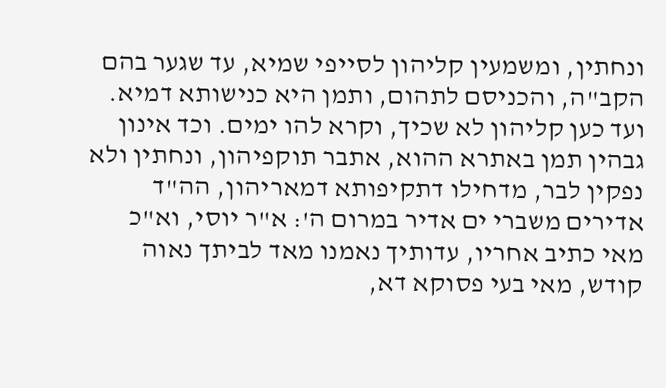ונחתין, ומשמעין קליהון לסייפי שמיא, עד שגער בהם הקב"ה, והכניסם לתהום, ותמן היא כנישותא דמיא. ועד כען קליהון לא שכיך, וקרא להו ימים. וכד אינון גבהין תמן באתרא ההוא, אתבר תוקפיהון, ונחתין ולא נפקין לבר, מדחילו דתקיפותא דמאריהון, הה"ד אדירים משברי ים אדיר במרום ה': א"ר יוסי, וא"כ מאי כתיב אחריו, עדותיך נאמנו מאד לביתך נאוה קודש, מאי בעי פסוקא דא,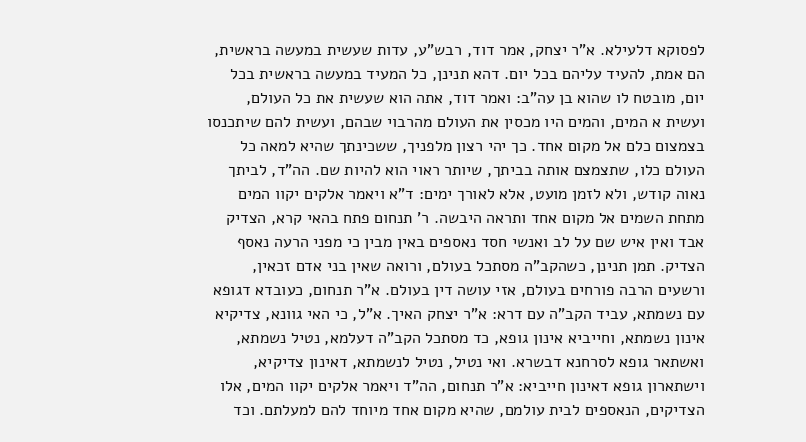לפסוקא דלעילא. א"ר יצחק, אמר דוד, רבש"ע, עדות שעשית במעשה בראשית, הם אמת, להעיד עליהם בכל יום. דהא תנינן, כל המעיד במעשה בראשית בכל יום, מובטח לו שהוא בן עה"ב: ואמר דוד, אתה הוא שעשית את כל העולם, ועשית א המים, והמים היו מכסין את העולם מהרבוי שבהם, ועשית להם שיתכנסו בצמצום כלם אל מקום אחד. כך יהי רצון מלפניך, ששכינתך שהיא למאה כל העולם כלו, שתצמצם אותה בביתך, שיותר ראוי הוא להיות שם. הה"ד, לביתך נאוה קודש, ולא לזמן מועט, אלא לאורך ימים: ד"א ויאמר אלקים יקוו המים מתחת השמים אל מקום אחד ותראה היבשה. ר' תנחום פתח בהאי קרא, הצדיק אבד ואין איש שם על לב ואנשי חסד נאספים באין מבין כי מפני הרעה נאסף הצדיק. תמן תנינן, כשהקב"ה מסתכל בעולם, ורואה שאין בני אדם זכאין, ורשעים הרבה פורחים בעולם, אזי עושה דין בעולם. א"ר תנחום, כעובדא דגופא עם נשמתא, עביד הקב"ה עם דרא: א"ר יצחק האיך. א"ל, כי האי גוונא, צדיקיא אינון נשמתא, וחייביא אינון גופא, כד מסתכל הקב"ה דעלמא, נטיל נשמתא, ואשתאר גופא לסרחנא דבשרא. ואי נטיל, נטיל לנשמתא, דאינון צדיקיא, וישתארון גופא דאינון חייביא: א"ר תנחום, הה"ד ויאמר אלקים יקוו המים, אלו הצדיקים, הנאספים לבית עולמם, שהיא מקום אחד מיוחד להם למעלתם. וכד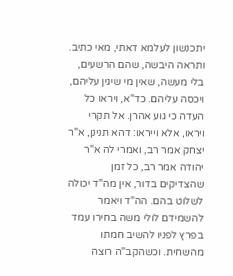יתכנשון לעלמא דאתי, מאי כתיב. ותראה היבשה, שהם הרשעים, בלי מעשה, שאין מי שיגין עליהם, ויכסה עליהם. כד"א, ויראו כל העדה כי גוע אהרן. אל תקרי ויראו, אלא וייראו: דהא תנינן, א"ר יצחק אמר רב, ואמרי לה א"ר יהודה אמר רב, כל זמן שהצדיקים בדור, אין מה"ד יכולה לשלוט בהם. הה"ד ויאמר להשמידם לולי משה בחירו עמד בפרץ לפניו להשיב חמתו מהשחית. וכשהקב"ה רוצה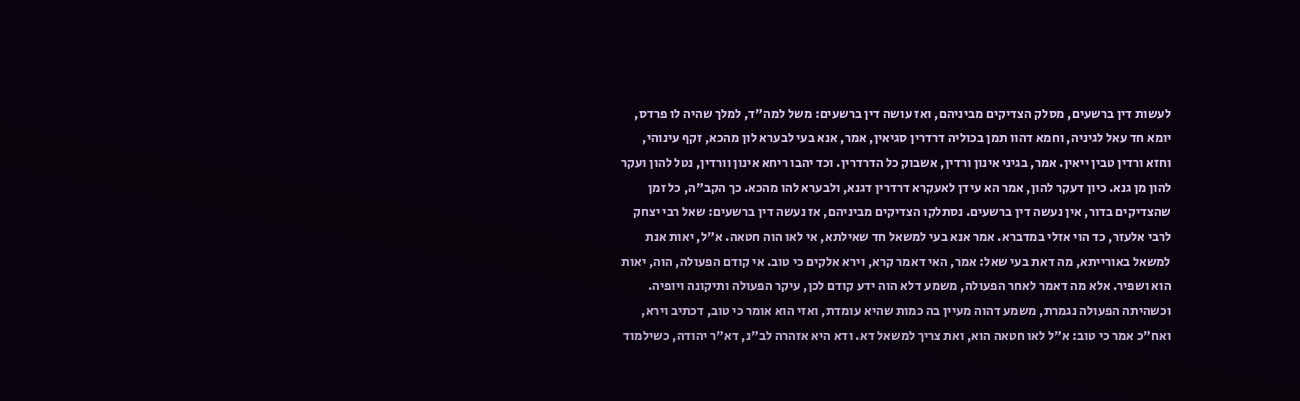לעשות דין ברשעים, מסלק הצדיקים מביניהם, ואז עושה דין ברשעים: משל למה"ד, למלך שהיה לו פרדס, יומא חד עאל לגיניה, וחמא דהוו תמן בכוליה דרדרין סגיאין, אמר, אנא בעי לבערא לון מהכא, זקף עינוהי, וחזא ורדין טבין ייאין. אמר, בגיני אינון ורדין, אשבוק כל הדרדרין. וכד יהבו ריחא אינון וורדין, נטל להון ועקר להון מן גנא. כיון דעקר להון, אמר הא עידן לאעקרא דרדרין דגנא, ולבערא להו מהכא. כך הקב"ה, כל זמן שהצדיקים בדור, אין נעשה דין ברשעים. נסתלקו הצדיקים מביניהם, אז נעשה דין ברשעים: שאל רבי יצחק לרבי אלעזר, כד הוי אזלי במדברא. אמר אנא בעי למשאל חד שאילתא, אי לאו הוה חטאה. א"ל, יאות אנת למשאל באורייתא, מה דאת בעי שאל: אמר, האי דאמר קרא, וירא אלקים כי טוב. אי קודם הפעולה, הוה, יאות הוא ושפיר. אלא מה דאמר לאחר הפעולה, משמע דלא הוה ידע קודם לכן, עיקר הפעולה ותיקונה ויופיה. וכשהיתה הפעולה נגמרת, משמע דהוה מעיין בה כמות שהיא עומדת, ואזי הוא אומר כי טוב, דכתיב וירא, ואח"כ אמר כי טוב: א"ל לאו חטאה הוא, ואת צריך למשאל דא. ודא היא אזהרה לב"נ, דא"ר יהודה, כשילמוד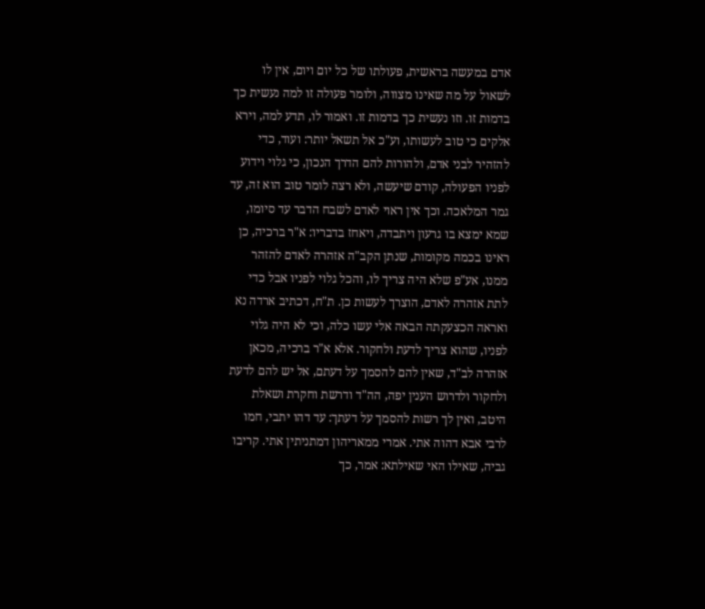אדם במעשה בראשית, פעולתו של כל יום ויום, אין לו לשאול על מה שאינו מצווה, ולומר פעולה זו למה נעשית כך בדמות זו. וזו נעשית כך בדמות זו. ואמור לו, תדע למה, וירא אלקים כי טוב לעשותו, וע"כ אל תשאל יותר: ועוד, כדי להזהיר לבני אדם, ולהורות להם הדרך הנכון, כי גלוי וידוע לפניו הפעולה, קודם שיעשה, ולא רצה לומר טוב הוא זה, עד גמר המלאכה. וכך אין ראוי לאדם לשבח הדבר עד סיומו, שמא ימצא בו גרעון ויתבדה, ויאחז בדבריו: א"ר ברכיה, כן ראינו בכמה מקומות, שנתן הקב"ה אזהרה לאדם להזהר ממנו, אע"פ שלא היה צריך לו, והכל גלוי לפניו אבל כדי לתת אזהרה לאדם, הוצרך לעשות כן. ת"ח, דכתיב ארדה נא ואראה הכצעקתה הבאה אלי עשו כלה, וכי לא היה גלוי לפניו, שהוא צריך לדעת ולחקור. אלא א"ר ברכיה, מכאן אזהרה לב"ד, שאין להם להסמך על דעתם, אל יש להם לדעת ולחקור ולדרוש הענין יפה, הה"ד ודרשת וחקרת ושאלת היטב, ואין לך רשות להסמך על דעתך: עד דהו יתבי, חמו לרבי אבא דהוה אתי. אמרי ממאריהון דמתניתין אתי. קריבו גביה, שאילו האי שאילתא: אמר, כך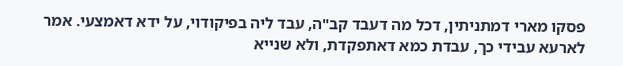פסקו מארי דמתניתין, דכל מה דעבד קב"ה, עבד ליה בפיקודוי, על ידא דאמצעי. אמר לארעא עבידי כך, עבדת כמא דאתפקדת, ולא שנייא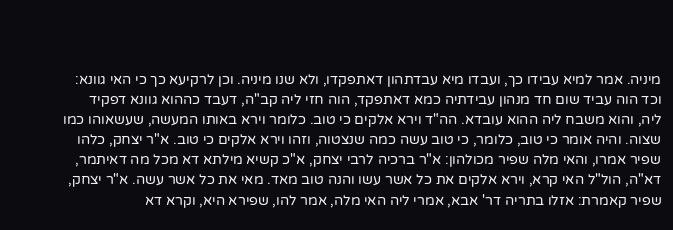מיניה. אמר למיא עבידו כך, ועבדו מיא עבדתהון דאתפקדו, ולא שנו מיניה. וכן לרקיעא כך כי האי גוונא: וכד הוה עביד שום חד מנהון עבידתיה כמא דאתפקד, הוה חזי ליה קב"ה, דעבד כההוא גוונא דפקיד ליה, והוא משבח ליה ההוא עובדא. הה"ד וירא אלקים כי טוב. כלומר וירא באותו המעשה, שעשאוהו כמו שצוה. והיה אומר כי טוב, כלומר, כי טוב עשה כמה שנצטוה, וזהו וירא אלקים כי טוב. א"ר יצחק, כלהו שפיר אמרו, והאי מלה שפיר מכולהון: א"ר ברכיה לרבי יצחק, א"כ קשיא מילתא דא מכל מה דאיתמר, דא"ה, הול"ל האי קרא, וירא אלקים את כל אשר עשו והנה טוב מאד. מאי את כל אשר עשה. א"ר יצחק, שפיר קאמרת: אזלו בתריה דר' אבא, אמרי ליה האי מלה, אמר להו, שפירא היא, וקרא דא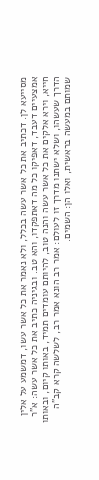מסייעא לן. דכתיב את כל אשר עשה בכלל, ולא נאמר את כל אשר עשו, דמשמע על אלין אמצעיים דעבד, דאפיקו כל מה דאתפקדו, והא טב. ובגיניה כתיב את כל אשר עשה: א"ר חייא, וירא אלקים את כל אשר עשה והנה טוב, להיותם עומדים תמיד, באותו קיום, ובאותו הדרך שעשהו, ושלא ישתנו מדרך זו לעולם: אמר רב הונא אמר רב, לשלשה קרא קב"ה שמותם במעשה בראשית, ואלו הן: השמים.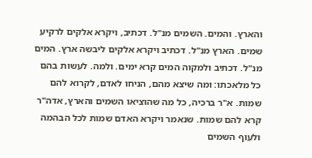והארץ. והמים. השמים מנ"ל. דכתיב, ויקרא אלקים לרקיע שמים. הארץ מנ"ל. דכתיב ויקרא אלקים ליבשה ארץ. המים מנ"ל. דכתיב ולמקוה המים קרא ימים. ולמה. לעשות בהם כל מלאכתו: ומה שיצא מהם, הניחו לאדם, לקרוא להם שמות. א"ר ברכיה, כל מה שהוציאו השמים והארץ, אדה"ר קרא להם שמות. שנאמר ויקרא האדם שמות לכל הבהמה ולעוף השמים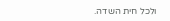ולכל חית השדה.